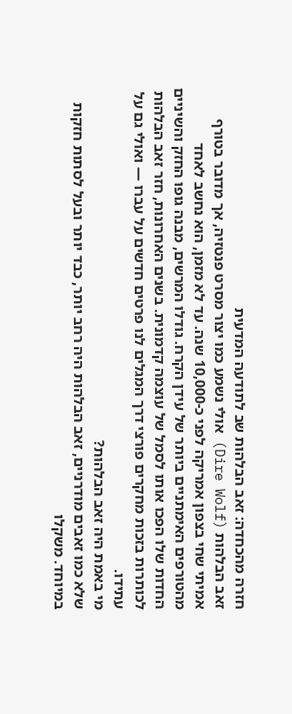חזרה מהכחדה: זאב הבלהות שב לתודעה המדעית
זאב הבלהות (Dire Wolf) אולי נשמע כמו יצור מסרט פנטזיה, אך מדובר בטורף אמיתי שחי בצפון אמריקה לפני כ-10,000 שנה. עד לא מזמן, הוא נחשב לאחד מהטורפים האימתניים ביותר של עידן הקרח. גודלו המרשים, מבנה גופו החזק והשיניים החדות שלו הפכו אותו לסמל של עוצמה קדמונית. בשנים האחרונות, חזר זאב הבלהות לכותרות בזכות מחקרים פורצי דרך המגלים לנו פרטים חדשים על עברו — ואולי גם על עתידו.
מי באמת היה זאב הבלהות?
שלא כמו זאבים מודרניים, זאב הבלהות היה רחב יותר, כבד יותר ובעל לסתות חזקות במיוחד. משקלו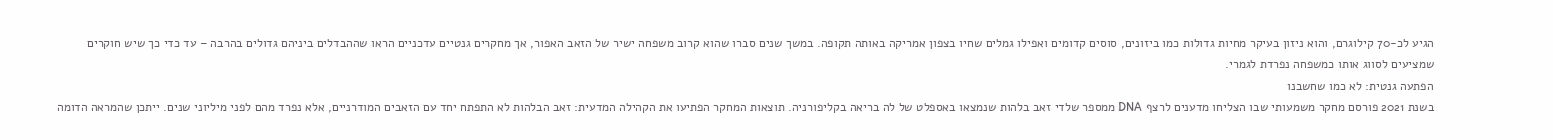הגיע לכ-70 קילוגרם, והוא ניזון בעיקר מחיות גדולות כמו ביזונים, סוסים קדומים ואפילו גמלים שחיו בצפון אמריקה באותה תקופה. במשך שנים סברו שהוא קרוב משפחה ישיר של הזאב האפור, אך מחקרים גנטיים עדכניים הראו שההבדלים ביניהם גדולים בהרבה – עד כדי כך שיש חוקרים שמציעים לסווג אותו כמשפחה נפרדת לגמרי.
הפתעה גנטית: לא כמו שחשבנו
בשנת 2021 פורסם מחקר משמעותי שבו הצליחו מדענים לרצף DNA ממספר שלדי זאב בלהות שנמצאו באספלט של לה בריאה בקליפורניה. תוצאות המחקר הפתיעו את הקהילה המדעית: זאב הבלהות לא התפתח יחד עם הזאבים המודרניים, אלא נפרד מהם לפני מיליוני שנים. ייתכן שהמראה הדומה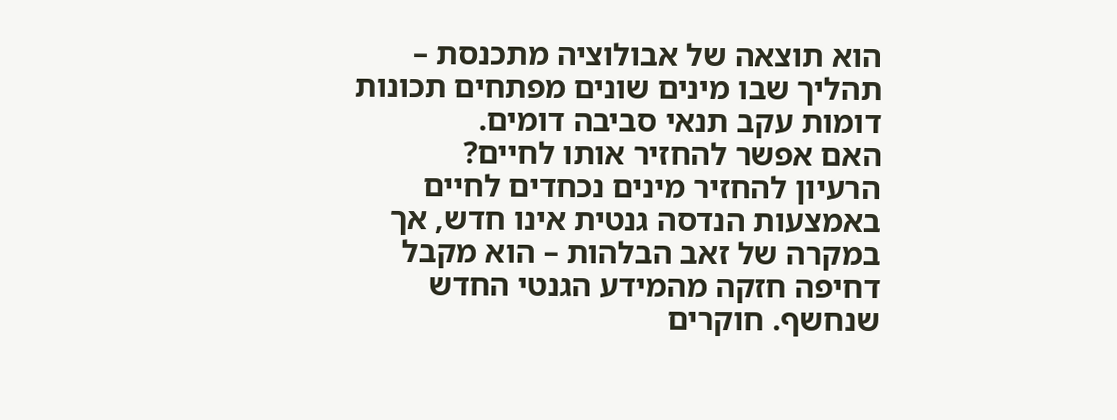הוא תוצאה של אבולוציה מתכנסת – תהליך שבו מינים שונים מפתחים תכונות דומות עקב תנאי סביבה דומים.
האם אפשר להחזיר אותו לחיים?
הרעיון להחזיר מינים נכחדים לחיים באמצעות הנדסה גנטית אינו חדש, אך במקרה של זאב הבלהות – הוא מקבל דחיפה חזקה מהמידע הגנטי החדש שנחשף. חוקרים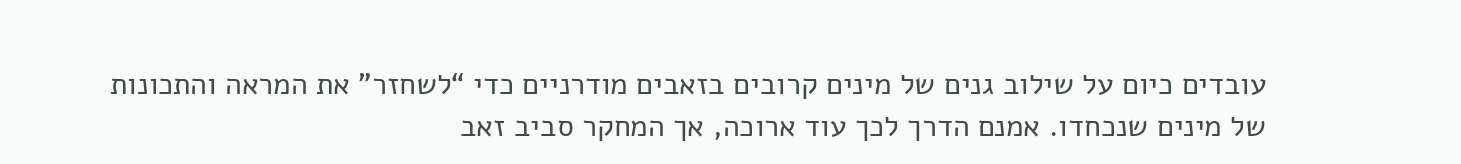עובדים כיום על שילוב גנים של מינים קרובים בזאבים מודרניים כדי “לשחזר” את המראה והתכונות של מינים שנכחדו. אמנם הדרך לכך עוד ארוכה, אך המחקר סביב זאב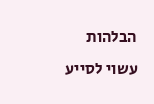הבלהות עשוי לסייע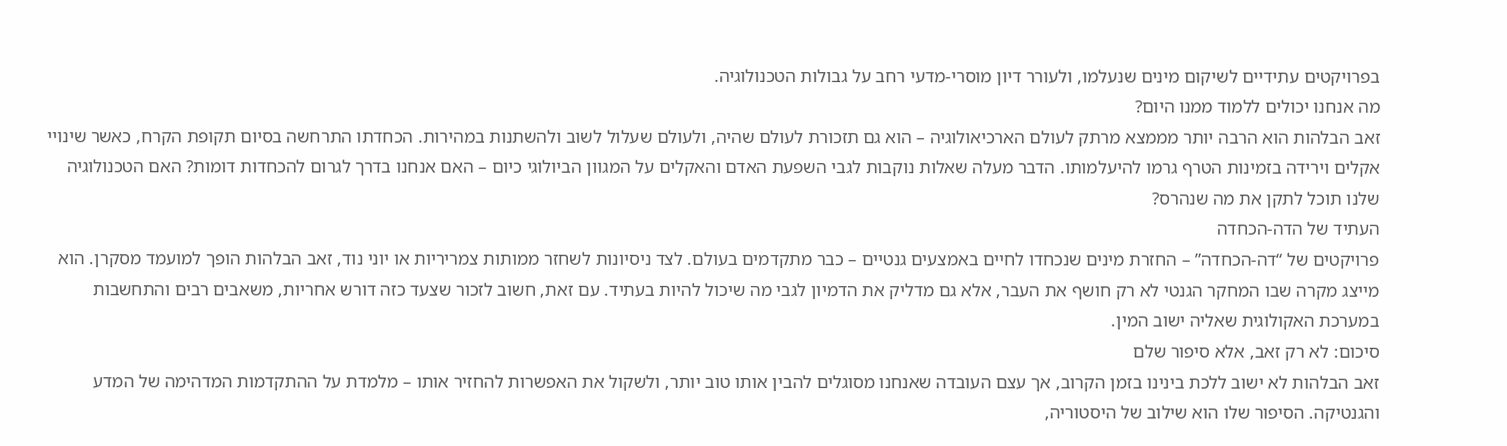בפרויקטים עתידיים לשיקום מינים שנעלמו, ולעורר דיון מוסרי-מדעי רחב על גבולות הטכנולוגיה.
מה אנחנו יכולים ללמוד ממנו היום?
זאב הבלהות הוא הרבה יותר מממצא מרתק לעולם הארכיאולוגיה – הוא גם תזכורת לעולם שהיה, ולעולם שעלול לשוב ולהשתנות במהירות. הכחדתו התרחשה בסיום תקופת הקרח, כאשר שינויי אקלים וירידה בזמינות הטרף גרמו להיעלמותו. הדבר מעלה שאלות נוקבות לגבי השפעת האדם והאקלים על המגוון הביולוגי כיום – האם אנחנו בדרך לגרום להכחדות דומות? האם הטכנולוגיה שלנו תוכל לתקן את מה שנהרס?
העתיד של הדה-הכחדה
פרויקטים של “דה-הכחדה” – החזרת מינים שנכחדו לחיים באמצעים גנטיים – כבר מתקדמים בעולם. לצד ניסיונות לשחזר ממותות צמריריות או יוני נוד, זאב הבלהות הופך למועמד מסקרן. הוא מייצג מקרה שבו המחקר הגנטי לא רק חושף את העבר, אלא גם מדליק את הדמיון לגבי מה שיכול להיות בעתיד. עם זאת, חשוב לזכור שצעד כזה דורש אחריות, משאבים רבים והתחשבות במערכת האקולוגית שאליה ישוב המין.
סיכום: לא רק זאב, אלא סיפור שלם
זאב הבלהות לא ישוב ללכת בינינו בזמן הקרוב, אך עצם העובדה שאנחנו מסוגלים להבין אותו טוב יותר, ולשקול את האפשרות להחזיר אותו – מלמדת על ההתקדמות המדהימה של המדע והגנטיקה. הסיפור שלו הוא שילוב של היסטוריה,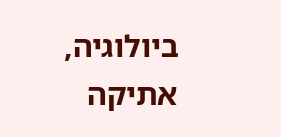ביולוגיה, אתיקה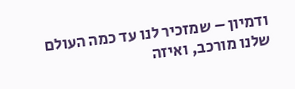ודמיון – שמזכיר לנו עד כמה העולם שלנו מורכב, ואיזה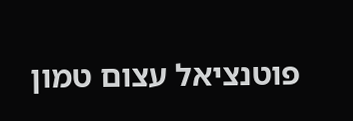פוטנציאל עצום טמון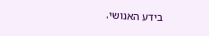בידע האנושי.